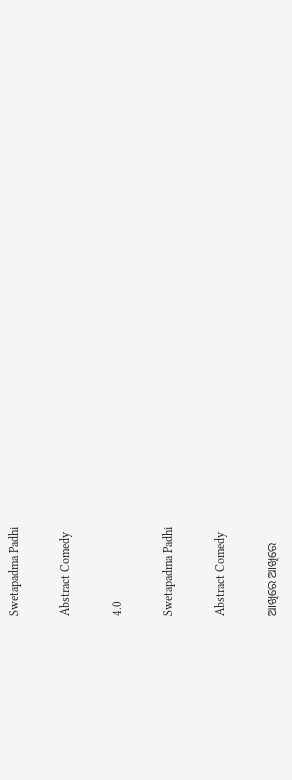Swetapadma Padhi

Abstract Comedy

4.0

Swetapadma Padhi

Abstract Comedy

ଆଖିରେ ଆଖିରେ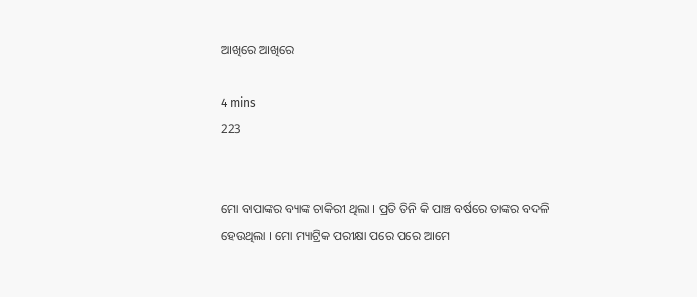ଆଖିରେ ଆଖିରେ

4 mins
223


ମୋ ବାପାଙ୍କର ବ୍ୟାଙ୍କ ଚାକିରୀ ଥିଲା । ପ୍ରତି ତିନି କି ପାଞ୍ଚ ବର୍ଷରେ ତାଙ୍କର ବଦଳି ହେଉଥିଲା । ମୋ ମ୍ୟାଟ୍ରିକ ପରୀକ୍ଷା ପରେ ପରେ ଆମେ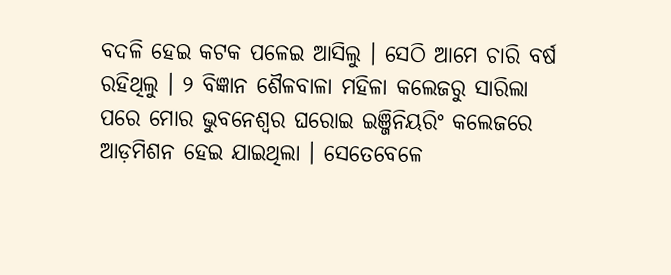ବଦଳି ହେଇ କଟକ ପଳେଇ ଆସିଲୁ । ସେଠି ଆମେ ଚାରି ବର୍ଷ ରହିଥିଲୁ । ୨ ବିଜ୍ଞାନ ଶୈଳବାଳା ମହିଳା କଲେଜରୁ ସାରିଲା ପରେ ମୋର ଭୁବନେଶ୍ୱର ଘରୋଇ ଇଞ୍ଜିନିୟରିଂ କଲେଜରେ ଆଡ଼ମିଶନ ହେଇ ଯାଇଥିଲା । ସେତେବେଳେ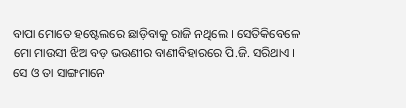ବାପା ମୋତେ ହଷ୍ଟେଲରେ ଛାଡ଼ିବାକୁ ରାଜି ନଥିଲେ । ସେତିକିବେଳେ ମୋ ମାଉସୀ ଝିଅ ବଡ଼ ଭଉଣୀର ବାଣୀବିହାରରେ ପି.ଜି. ସରିଥାଏ । ସେ ଓ ତା ସାଙ୍ଗମାନେ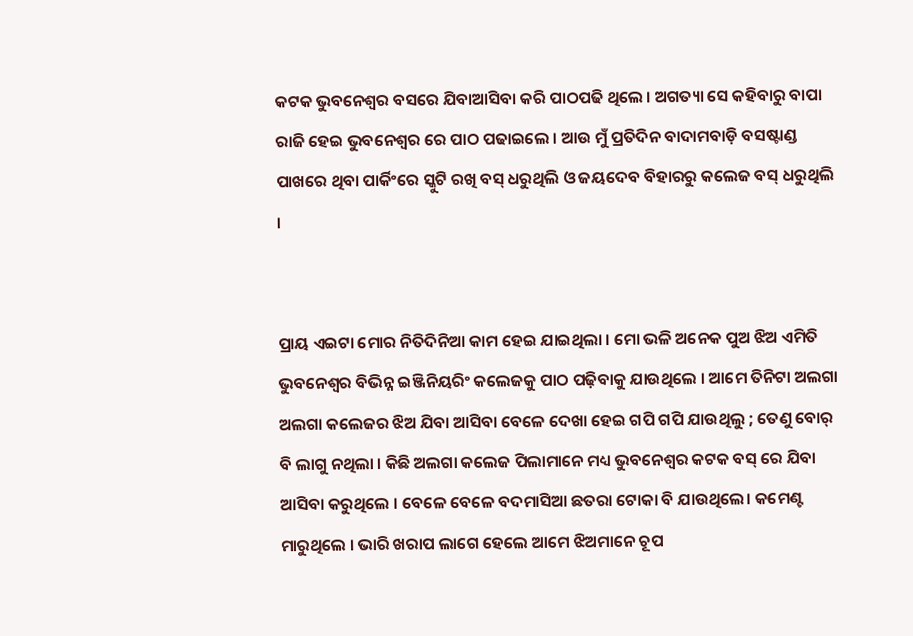କଟକ ଭୁବନେଶ୍ୱର ବସରେ ଯିବାଆସିବା କରି ପାଠପଢି ଥିଲେ । ଅଗତ୍ୟା ସେ କହିବାରୁ ବାପା ରାଜି ହେଇ ଭୁବନେଶ୍ୱର ରେ ପାଠ ପଢାଇଲେ । ଆଉ ମୁଁ ପ୍ରତିଦିନ ବାଦାମବାଡ଼ି ବସଷ୍ଟାଣ୍ଡ ପାଖରେ ଥିବା ପାର୍କିଂରେ ସ୍କୁଟି ରଖି ବସ୍ ଧରୁଥିଲି ଓ ଜୟଦେବ ବିହାରରୁ କଲେଜ ବସ୍ ଧରୁଥିଲି ।


ପ୍ରାୟ ଏଇଟା ମୋର ନିତିଦିନିଆ କାମ ହେଇ ଯାଇଥିଲା । ମୋ ଭଳି ଅନେକ ପୁଅ ଝିଅ ଏମିତି ଭୁବନେଶ୍ୱର ବିଭିନ୍ନ ଇଞ୍ଜିନିୟରିଂ କଲେଜକୁ ପାଠ ପଢ଼ିବାକୁ ଯାଉଥିଲେ । ଆମେ ତିନିଟା ଅଲଗା ଅଲଗା କଲେଜର ଝିଅ ଯିବା ଆସିବା ବେଳେ ଦେଖା ହେଇ ଗପି ଗପି ଯାଉଥିଲୁ ; ତେଣୁ ବୋର୍ ବି ଲାଗୁ ନଥିଲା । କିଛି ଅଲଗା କଲେଜ ପିଲାମାନେ ମଧ୍ୟ ଭୁବନେଶ୍ୱର କଟକ ବସ୍ ରେ ଯିବା ଆସିବା କରୁଥିଲେ । ବେଳେ ବେଳେ ବଦମାସିଆ ଛତରା ଟୋକା ବି ଯାଉଥିଲେ। କମେଣ୍ଟ ମାରୁଥିଲେ । ଭାରି ଖରାପ ଲାଗେ ହେଲେ ଆମେ ଝିଅମାନେ ଚୂପ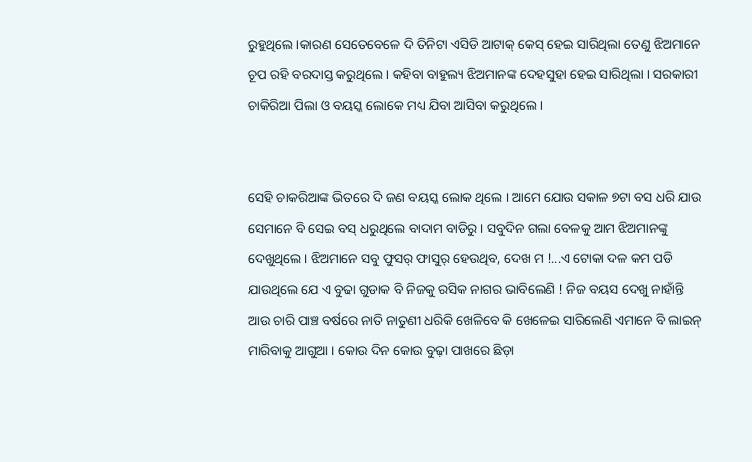ରୁହୁଥିଲେ ।କାରଣ ସେତେବେଳେ ଦି ତିନିଟା ଏସିଡି ଆଟାକ୍ କେସ୍ ହେଇ ସାରିଥିଲା ତେଣୁ ଝିଅମାନେ ଚୂପ ରହି ବରଦାସ୍ତ କରୁଥିଲେ । କହିବା ବାହୁଲ୍ୟ ଝିଅମାନଙ୍କ ଦେହସୁହା ହେଇ ସାରିଥିଲା । ସରକାରୀ ଚାକିରିଆ ପିଲା ଓ ବୟସ୍କ ଲୋକେ ମଧ୍ୟ ଯିବା ଆସିବା କରୁଥିଲେ ।


ସେହି ଚାକରିଆଙ୍କ ଭିତରେ ଦି ଜଣ ବୟସ୍କ ଲୋକ ଥିଲେ । ଆମେ ଯୋଉ ସକାଳ ୭ଟା ବସ ଧରି ଯାଉ ସେମାନେ ବି ସେଇ ବସ୍ ଧରୁଥିଲେ ବାଦାମ ବାଡିରୁ । ସବୁଦିନ ଗଲା ବେଳକୁ ଆମ ଝିଅମାନଙ୍କୁ ଦେଖୁଥିଲେ । ଝିଅମାନେ ସବୁ ଫୁସର୍ ଫାସୁର୍ ହେଉଥିବ, ଦେଖ ମ !...ଏ ଟୋକା ଦଳ କମ ପଡି ଯାଉଥିଲେ ଯେ ଏ ବୁଢା ଗୁଡାକ ବି ନିଜକୁ ରସିକ ନାଗର ଭାବିଲେଣି ! ନିଜ ବୟସ ଦେଖୁ ନାହାଁନ୍ତି ଆଉ ଚାରି ପାଞ୍ଚ ବର୍ଷରେ ନାତି ନାତୁଣୀ ଧରିକି ଖେଳିବେ କି ଖେଳେଇ ସାରିଲେଣି ଏମାନେ ବି ଲାଇନ୍ ମାରିବାକୁ ଆଗୁଆ । କୋଉ ଦିନ କୋଉ ବୁଢ଼ା ପାଖରେ ଛିଡ଼ା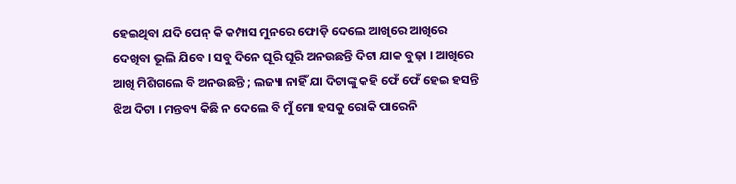ହେଇଥିବା ଯଦି ପେନ୍ କି କମ୍ପାସ ମୁନରେ ଫୋଡ଼ି ଦେଲେ ଆଖିରେ ଆଖିରେ ଦେଖିବା ଭୂଲି ଯିବେ । ସବୁ ଦିନେ ଘୂରି ଘୂରି ଅନଉଛନ୍ତି ଦିଟା ଯାକ ବୁଢ଼ା । ଆଖିରେ ଆଖି ମିଶିଗଲେ ବି ଅନଉଛନ୍ତି ; ଲଜ୍ୟା ନାହିଁ ଯା ଦିଟାଙ୍କୁ କହି ଫେଁ ଫେଁ ହେଇ ହସନ୍ତି ଝିଅ ଦିଟା । ମନ୍ତବ୍ୟ କିଛି ନ ଦେଲେ ବି ମୁଁ ମୋ ହସକୁ ରୋକି ପାରେନି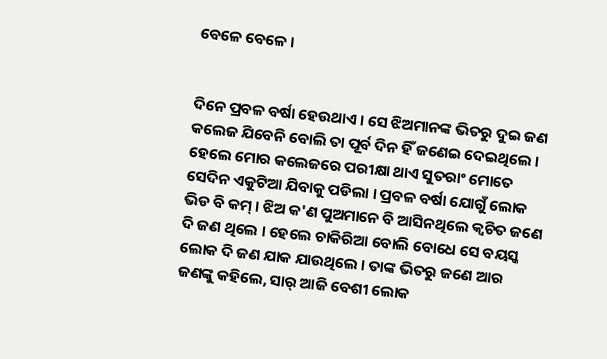ବେଳେ ବେଳେ ।


ଦିନେ ପ୍ରବଳ ବର୍ଷା ହେଉଥାଏ । ସେ ଝିଅମାନଙ୍କ ଭିତରୁ ଦୁଇ ଜଣ କଲେଜ ଯିବେନି ବୋଲି ତା ପୂର୍ବ ଦିନ ହିଁ ଜଣେଇ ଦେଇଥିଲେ । ହେଲେ ମୋର କଲେଜରେ ପରୀକ୍ଷା ଥାଏ ସୁତରାଂ ମୋତେ ସେଦିନ ଏକୁଟିଆ ଯିବାକୁ ପଡିଲା । ପ୍ରବଳ ବର୍ଷା ଯୋଗୁଁ ଲୋକ ଭିଡ ବି କମ୍ । ଝିଅ କ'ଣ ପୁଅମାନେ ବି ଆସିନଥିଲେ କ୍ଵଚିତ ଜଣେ ଦି ଜଣ ଥିଲେ । ହେଲେ ଚାକିରିଆ ବୋଲି ବୋଧେ ସେ ବୟସ୍କ ଲୋକ ଦି ଜଣ ଯାକ ଯାଉଥିଲେ । ତାଙ୍କ ଭିତରୁ ଜଣେ ଆର ଜଣଙ୍କୁ କହିଲେ, ସାର୍ ଆଜି ବେଶୀ ଲୋକ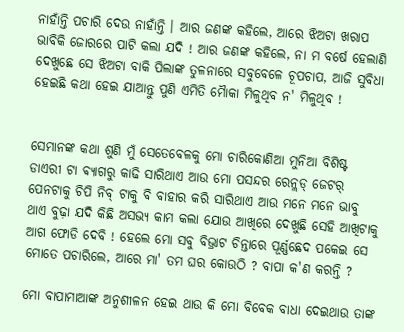ନାହାଁନ୍ତି ପଚାରି ଦେଉ ନାହାଁନ୍ତି । ଆର ଜଣଙ୍କ କହିଲେ, ଆରେ ଝିଅଟା ଖରାପ ଭାବିକି ଜୋରରେ ପାଟି କଲା ଯଦି ! ଆର ଜଣଙ୍କ କହିଲେ, ନା ମ ବର୍ଷେ ହେଲାଣି ଦେଖୁଛେ ସେ ଝିଅଟା ବାକି ପିଲାଙ୍କ ତୁଳନାରେ ସବୁବେଳେ ଚୂପଚାପ, ଆଜି ସୁବିଧା ହେଇଛି କଥା ହେଇ ଯାଆନ୍ତୁ ପୁଣି ଏମିତି ମୈାକା ମିଳୁଥିବ ନ' ମିଳୁଥିବ !


ସେମାନଙ୍କ କଥା ଶୁଣି ମୁଁ ସେତେବେଳକୁ ମୋ ଚାରିକୋଣିଆ ମୁନିଆ ବିଶିଷ୍ଟ ଡାଏରୀ ଟା ଵ୍ୟାଗରୁ କାଢି ସାରିଥାଏ ଆଉ ମୋ ପସନ୍ଦର ରେନ୍ଲଡ୍ ଜେଟର୍ ପେନଟାକୁ ଚିପି ନିବ୍ ଟାକୁ ବି ବାହାର କରି ସାରିଥାଏ ଆଉ ମନେ ମନେ ଭାବୁ ଥାଏ ବୁଢ଼ା ଯଦି କିଛି ଅସଭ୍ୟ କାମ କଲା ଯୋଉ ଆଖିରେ ଦେଖୁଛି ସେହି ଆଖିଟାକୁ ଆଗ ଫୋଡି ଦେବି ! ହେଲେ ମୋ ସବୁ ବିଭ୍ରାଟ ଚିନ୍ତାରେ ପୂର୍ଣ୍ଣଛେଦ ପକେଇ ସେ ମୋତେ ପଚାରିଲେ, ଆରେ ମା' ତମ ଘର କୋଉଠି ? ବାପା କ'ଣ କରନ୍ତି ?

ମୋ ବାପାମାଆଙ୍କ ଅନୁଶୀଳନ ହେଇ ଥାଉ କି ମୋ ବିବେକ ବାଧା ଦେଇଥାଉ ତାଙ୍କ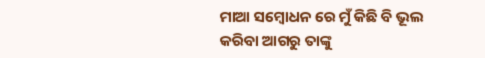ମାଆ ସମ୍ବୋଧନ ରେ ମୁଁ କିଛି ବି ଭୂଲ କରିବା ଆଗରୁ ତାଙ୍କୁ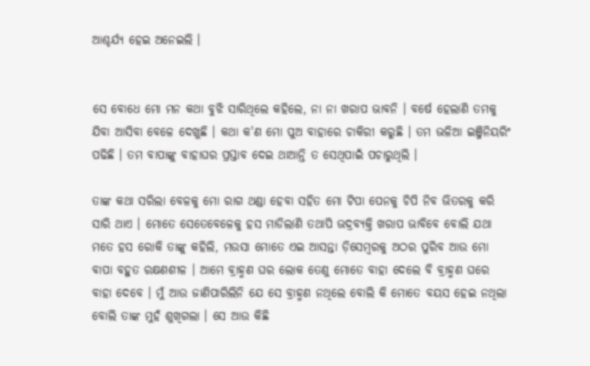ଆଶ୍ଚର୍ଯ୍ୟ ହେଇ ଅନେଇଲି ।


ସେ ବୋଧେ ମୋ ମନ କଥା ବୁଝି ସାରିଥିଲେ କହିଲେ, ନା ନା ଖରାପ ଭାବନି । ବର୍ଷେ ହେଲାଣି ତମକୁ ଯିବା ଆସିବା ବେଳେ ଦେଖୁଛି । କଥା କ'ଣ ମୋ ପୁଅ ବାହାରେ ଚାକିରୀ କରୁଛି । ତମ ଭଳିଆ ଇଞ୍ଜିନିୟରିଂ ପଢିଛି । ତମ ବାପାଙ୍କୁ ବାହାଘର ପ୍ରସ୍ତାବ ଦେଇ ଥାଆନ୍ତି ତ ସେଥିପାଇଁ ପଚାରୁଥିଲି ।

ତାଙ୍କ କଥା ସରିଲା ବେଳକୁ ମୋ ରାଗ ଥଣ୍ଡା ହେବା ସହିତ ମୋ ଟିପା ପେନକୁ ଚିପି ନିବ ଭିତରକୁ କରି ସାରି ଥାଏ । ମୋତେ ସେତେବେଳେକୁ ହସ ମାଡିଲାଣି ତଥାପି ଭଦ୍ରବ୍ୟକ୍ତି ଖରାପ ଭାବିବେ ବୋଲି ଯଥା ମତେ ହସ ରୋକି ତାଙ୍କୁ କହିଲି, ମଉସା ମୋତେ ଏଇ ଆସନ୍ତା ଡ଼ିସେମ୍ବରକୁ ଅଠର ପୁରିବ ଆଉ ମୋ ବାପା ବହୁତ ରକ୍ଷଣଶୀଳ । ଆମେ ବ୍ରାହ୍ମଣ ଘର ଲୋକ ତେଣୁ ମୋତେ ବାହା ଦେଲେ ବି ବ୍ରାହ୍ମଣ ଘରେ ବାହା ଦେବେ । ମୁଁ ଆଉ ଜାଣିପାରିଲିନି ଯେ ସେ ବ୍ରାହ୍ମଣ ନଥିଲେ ବୋଲି କି ମୋତେ ବୟସ ହେଇ ନଥିଲା ବୋଲି ତାଙ୍କ ମୁହଁ ଶୁଖିଗଲା । ସେ ଆଉ କିଛି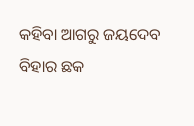କହିବା ଆଗରୁ ଜୟଦେବ ବିହାର ଛକ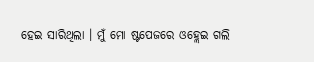ହେଇ ସାରିଥିଲା । ମୁଁ ମୋ ଷ୍ଟପେଜରେ ଓହ୍ଲେଇ ଗଲି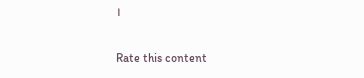।


Rate this content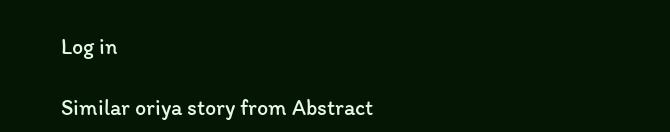Log in

Similar oriya story from Abstract